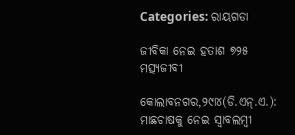Categories: ରାୟଗଡା

ଜୀବିକା ନେଇ ହତାଶ ୭୨୫ ମତ୍ସ୍ୟଜୀବୀ

କୋଲାବନଗର,୨୯ା୪(ଡି.ଏନ୍‌.ଏ.): ମାଛଚାଷକୁ ନେଇ ସ୍ବାବଲମ୍ବୀ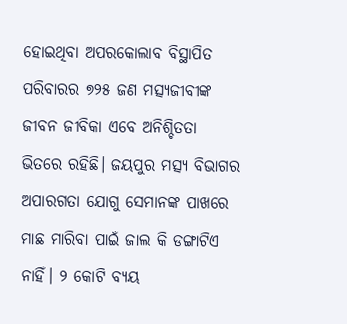ହୋଇଥିବା ଅପରକୋଲାବ ବିସ୍ଥାପିତ ପରିବାରର ୭୨୫ ଜଣ ମତ୍ସ୍ୟଜୀବୀଙ୍କ ଜୀବନ ଜୀବିକା ଏବେ ଅନିଶ୍ଚିତତା ଭିତରେ ରହିଛି। ଜୟପୁର ମତ୍ସ୍ୟ ବିଭାଗର ଅପାରଗତା ଯୋଗୁ ସେମାନଙ୍କ ପାଖରେ ମାଛ ମାରିବା ପାଇଁ ଜାଲ କି ଡଙ୍ଗାଟିଏ ନାହିଁ। ୨ କୋଟି ବ୍ୟୟ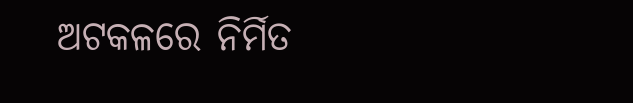ଅଟକଳରେ ନିର୍ମିତ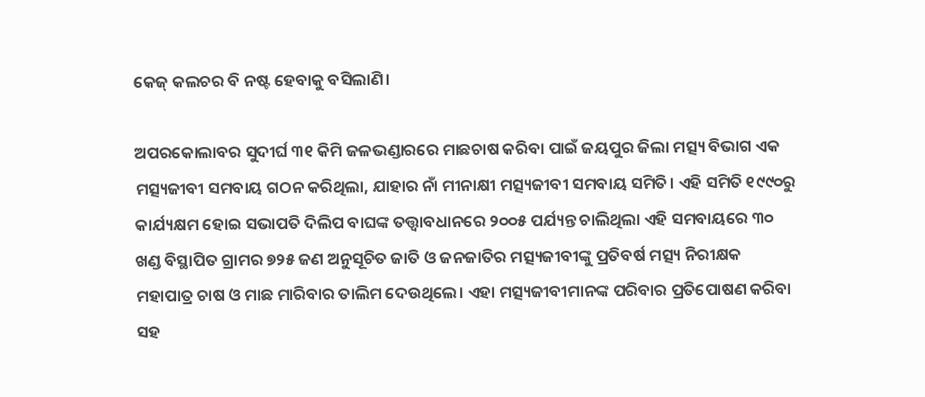କେଜ୍‌ କଲଚର ବି ନଷ୍ଟ ହେବାକୁ ବସିଲାଣି।

ଅପରକୋଲାବର ସୁଦୀର୍ଘ ୩୧ କିମି ଜଳଭଣ୍ଡାରରେ ମାଛଚାଷ କରିବା ପାଇଁ ଜୟପୁର ଜିଲା ମତ୍ସ୍ୟ ବିଭାଗ ଏକ ମତ୍ସ୍ୟଜୀବୀ ସମବାୟ ଗଠନ କରିଥିଲା, ଯାହାର ନାଁ ମୀନାକ୍ଷୀ ମତ୍ସ୍ୟଜୀବୀ ସମବାୟ ସମିତି। ଏହି ସମିତି ୧୯୯୦ରୁ କାର୍ଯ୍ୟକ୍ଷମ ହୋଇ ସଭାପତି ଦିଲିପ ବାଘଙ୍କ ତତ୍ତ୍ୱାବଧାନରେ ୨୦୦୫ ପର୍ଯ୍ୟନ୍ତ ଚାଲିଥିଲା ଏହି ସମବାୟରେ ୩୦ ଖଣ୍ଡ ବିସ୍ଥାପିତ ଗ୍ରାମର ୭୨୫ ଜଣ ଅନୁସୂଚିତ ଜାତି ଓ ଜନଜାତିର ମତ୍ସ୍ୟଜୀବୀଙ୍କୁ ପ୍ରତିବର୍ଷ ମତ୍ସ୍ୟ ନିରୀକ୍ଷକ ମହାପାତ୍ର ଚାଷ ଓ ମାଛ ମାରିବାର ତାଲିମ ଦେଉଥିଲେ। ଏହା ମତ୍ସ୍ୟଜୀବୀମାନଙ୍କ ପରିବାର ପ୍ରତିପୋଷଣ କରିବା ସହ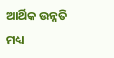ଆର୍ଥିକ ଉନ୍ନତି ମଧ୍ୟ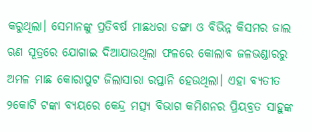କରୁଥିଲା। ସେମାନଙ୍କୁ ପ୍ରତିବର୍ଷ ମାଛଧରା ଡଙ୍ଗା ଓ ବିଭିନ୍ନ କିସମର ଜାଲ ଋଣ ସୂତ୍ରରେ ଯୋଗାଇ ଦିଆଯାଉଥିଲା ଫଳରେ କୋଲାବ ଜଳଭଣ୍ଡାରରୁ ଅମଳ ମାଛ କୋରାପୁଟ ଜିଲାସାରା ରପ୍ତାନି ହେଉଥିଲା। ଏହା ବ୍ୟତୀତ ୨କୋଟି ଟଙ୍କା ବ୍ୟୟରେ କେନ୍ଦ୍ର ମତ୍ସ୍ୟ ବିଭାଗ କମିଶନର ପ୍ରିୟବ୍ରତ ସାହୁଙ୍କ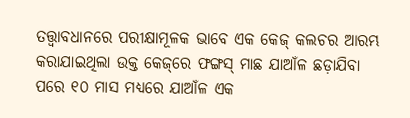ତତ୍ତ୍ୱାବଧାନରେ ପରୀକ୍ଷାମୂଳକ ଭାବେ ଏକ କେଜ୍‌ କଲଚର ଆରମ୍ଭ କରାଯାଇଥିଲା ଉକ୍ତ କେଜ୍‌ରେ ଫଙ୍ଗସ୍‌ ମାଛ ଯାଆଁଳ ଛଡ଼ାଯିବା ପରେ ୧୦ ମାସ ମଧ୍ୟରେ ଯାଆଁଳ ଏକ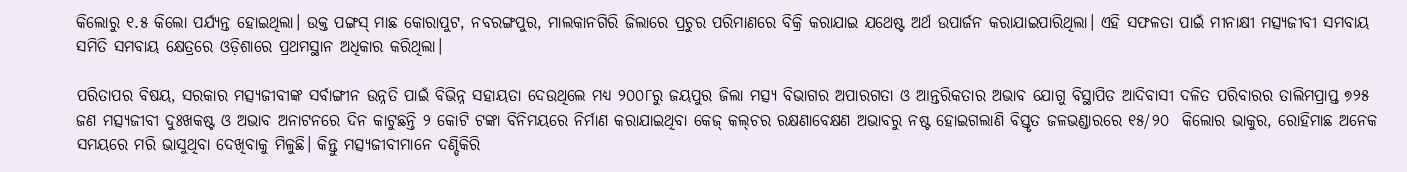କିଲୋରୁ ୧.୫ କିଲୋ ପର୍ଯ୍ୟନ୍ତ ହୋଇଥିଲା। ଉକ୍ତ ପଙ୍ଗସ୍‌ ମାଛ କୋରାପୁଟ, ନବରଙ୍ଗପୁର, ମାଲକାନଗିରି ଜିଲାରେ ପ୍ରଚୁର ପରିମାଣରେ ବିକ୍ରି କରାଯାଇ ଯଥେଷ୍ଟ ଅର୍ଥ ଉପାର୍ଜନ କରାଯାଇପାରିଥିଲା। ଏହି ସଫଳତା ପାଇଁ ମୀନାକ୍ଷୀ ମତ୍ସ୍ୟଜୀବୀ ସମବାୟ ସମିତି ସମବାୟ କ୍ଷେତ୍ରରେ ଓଡ଼ିଶାରେ ପ୍ରଥମସ୍ଥାନ ଅଧିକାର କରିଥିଲା।

ପରିତାପର ବିଷୟ, ସରକାର ମତ୍ସ୍ୟଜୀବୀଙ୍କ ସର୍ବାଙ୍ଗୀନ ଉନ୍ନତି ପାଇଁ ବିଭିନ୍ନ ସହାୟତା ଦେଉଥିଲେ ମଧ୍ୟ ୨୦୦୮ରୁ ଜୟପୁର ଜିଲା ମତ୍ସ୍ୟ ବିଭାଗର ଅପାରଗତା ଓ ଆନ୍ତରିକତାର ଅଭାବ ଯୋଗୁ ବିସ୍ଥାପିତ ଆଦିବାସୀ ଦଳିତ ପରିବାରର ତାଲିମପ୍ରାପ୍ତ ୭୨୫ ଜଣ ମତ୍ସ୍ୟଜୀବୀ ଦୁଃଖକଷ୍ଟ ଓ ଅଭାବ ଅନାଟନରେ ଦିନ କାଟୁଛନ୍ତି ୨ କୋଟି ଟଙ୍କା ବିନିମୟରେ ନିର୍ମାଣ କରାଯାଇଥିବା କେଜ୍‌ କଲ୍‌ଚର ରକ୍ଷଣାବେକ୍ଷଣ ଅଭାବରୁ ନଷ୍ଟ ହୋଇଗଲାଣି ବିସ୍ତୃତ ଜଳଭଣ୍ଡାରରେ ୧୫/୨୦  କିଲୋର ଭାକୁର, ରୋହିମାଛ ଅନେକ ସମୟରେ ମରି ଭାସୁଥିବା ଦେଖିବାକୁ ମିଳୁଛି। କିନ୍ତୁ ମତ୍ସ୍ୟଜୀବୀମାନେ ଦଣ୍ଡିକିରି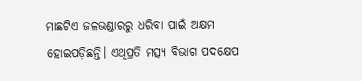ମାଛଟିଏ ଜଳଭଣ୍ଡାରରୁ ଧରିବା ପାଇଁ ଅକ୍ଷମ ହୋଇପଡ଼ିଛନ୍ତି। ଏଥିପ୍ରତି ମତ୍ସ୍ୟ ବିଭାଗ ପଦକ୍ଷେପ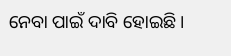ନେବା ପାଇଁ ଦାବି ହୋଇଛି।